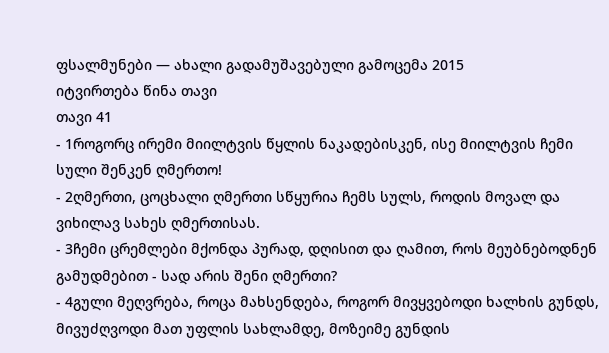ფსალმუნები — ახალი გადამუშავებული გამოცემა 2015
იტვირთება წინა თავი
თავი 41
- 1როგორც ირემი მიილტვის წყლის ნაკადებისკენ, ისე მიილტვის ჩემი სული შენკენ ღმერთო!
- 2ღმერთი, ცოცხალი ღმერთი სწყურია ჩემს სულს, როდის მოვალ და ვიხილავ სახეს ღმერთისას.
- 3ჩემი ცრემლები მქონდა პურად, დღისით და ღამით, როს მეუბნებოდნენ გამუდმებით - სად არის შენი ღმერთი?
- 4გული მეღვრება, როცა მახსენდება, როგორ მივყვებოდი ხალხის გუნდს, მივუძღვოდი მათ უფლის სახლამდე, მოზეიმე გუნდის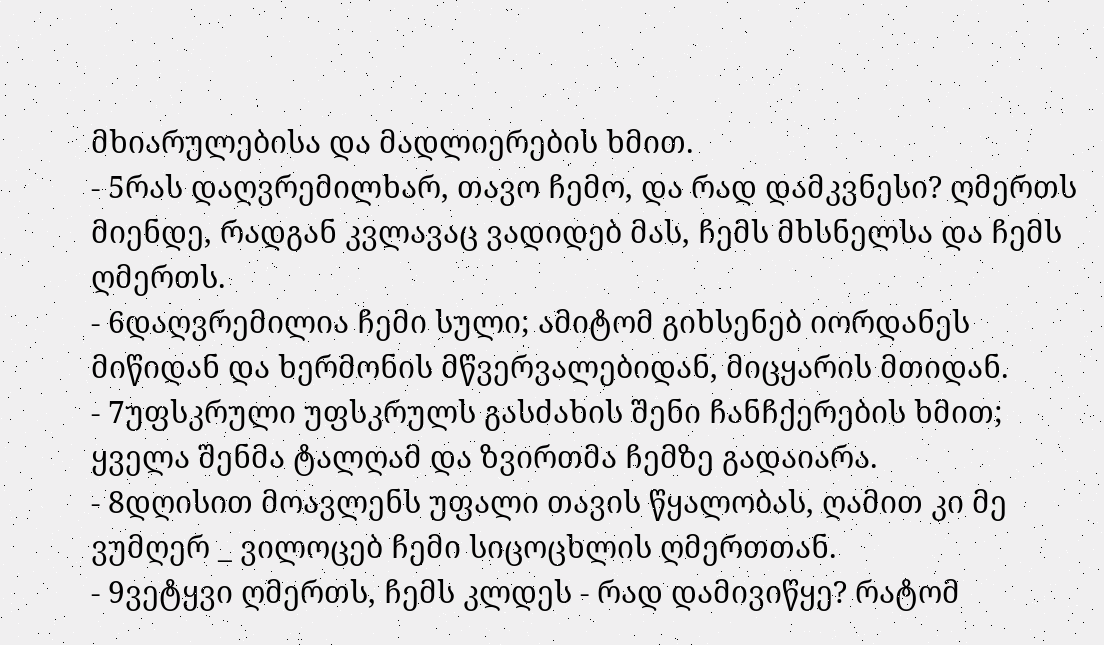მხიარულებისა და მადლიერების ხმით.
- 5რას დაღვრემილხარ, თავო ჩემო, და რად დამკვნესი? ღმერთს მიენდე, რადგან კვლავაც ვადიდებ მას, ჩემს მხსნელსა და ჩემს ღმერთს.
- 6დაღვრემილია ჩემი სული; ამიტომ გიხსენებ იორდანეს მიწიდან და ხერმონის მწვერვალებიდან, მიცყარის მთიდან.
- 7უფსკრული უფსკრულს გასძახის შენი ჩანჩქერების ხმით; ყველა შენმა ტალღამ და ზვირთმა ჩემზე გადაიარა.
- 8დღისით მოავლენს უფალი თავის წყალობას, ღამით კი მე ვუმღერ _ ვილოცებ ჩემი სიცოცხლის ღმერთთან.
- 9ვეტყვი ღმერთს, ჩემს კლდეს - რად დამივიწყე? რატომ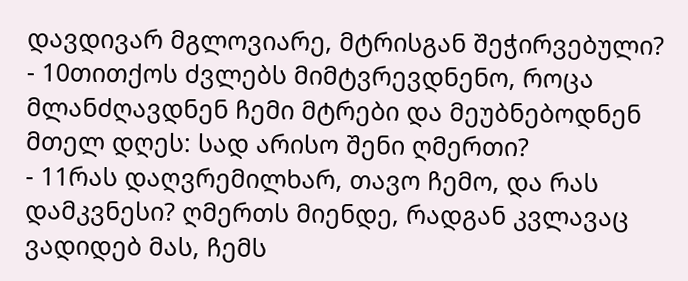დავდივარ მგლოვიარე, მტრისგან შეჭირვებული?
- 10თითქოს ძვლებს მიმტვრევდნენო, როცა მლანძღავდნენ ჩემი მტრები და მეუბნებოდნენ მთელ დღეს: სად არისო შენი ღმერთი?
- 11რას დაღვრემილხარ, თავო ჩემო, და რას დამკვნესი? ღმერთს მიენდე, რადგან კვლავაც ვადიდებ მას, ჩემს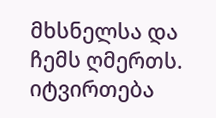მხსნელსა და ჩემს ღმერთს.
იტვირთება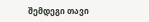შემდეგი თავი